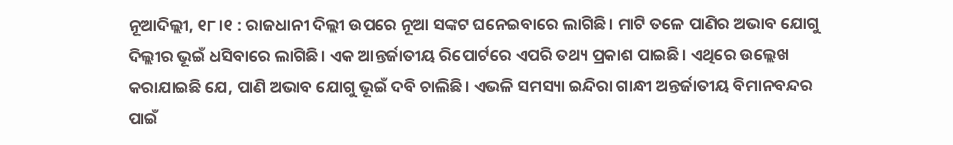ନୂଆଦିଲ୍ଲୀ, ୧୮।୧ : ରାଜଧାନୀ ଦିଲ୍ଲୀ ଉପରେ ନୂଆ ସଙ୍କଟ ଘନେଇବାରେ ଲାଗିଛି। ମାଟି ତଳେ ପାଣିର ଅଭାବ ଯୋଗୁ ଦିଲ୍ଲୀର ଭୂଇଁ ଧସିବାରେ ଲାଗିଛି। ଏକ ଆନ୍ତର୍ଜାତୀୟ ରିପୋର୍ଟରେ ଏପରି ତଥ୍ୟ ପ୍ରକାଶ ପାଇଛି। ଏଥିରେ ଉଲ୍ଲେଖ କରାଯାଇଛି ଯେ, ପାଣି ଅଭାବ ଯୋଗୁ ଭୂଇଁ ଦବି ଚାଲିଛି। ଏଭଳି ସମସ୍ୟା ଇନ୍ଦିରା ଗାନ୍ଧୀ ଅନ୍ତର୍ଜାତୀୟ ବିମାନବନ୍ଦର ପାଇଁ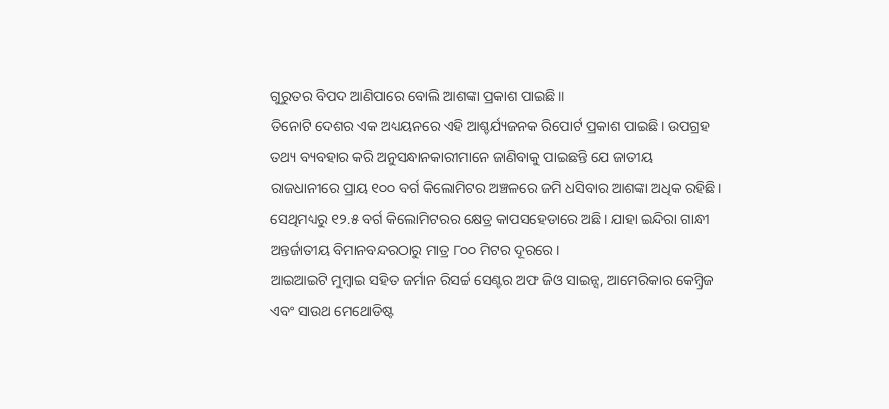ଗୁରୁତର ବିପଦ ଆଣିପାରେ ବୋଲି ଆଶଙ୍କା ପ୍ରକାଶ ପାଇଛି॥
ତିନୋଟି ଦେଶର ଏକ ଅଧ୍ୟୟନରେ ଏହି ଆଶ୍ଚର୍ଯ୍ୟଜନକ ରିପୋର୍ଟ ପ୍ରକାଶ ପାଇଛି। ଉପଗ୍ରହ ତଥ୍ୟ ବ୍ୟବହାର କରି ଅନୁସନ୍ଧାନକାରୀମାନେ ଜାଣିବାକୁ ପାଇଛନ୍ତି ଯେ ଜାତୀୟ ରାଜଧାନୀରେ ପ୍ରାୟ ୧୦୦ ବର୍ଗ କିଲୋମିଟର ଅଞ୍ଚଳରେ ଜମି ଧସିବାର ଆଶଙ୍କା ଅଧିକ ରହିଛି। ସେଥିମଧ୍ୟରୁ ୧୨.୫ ବର୍ଗ କିଲୋମିଟରର କ୍ଷେତ୍ର କାପସହେଡାରେ ଅଛି। ଯାହା ଇନ୍ଦିରା ଗାନ୍ଧୀ ଅନ୍ତର୍ଜାତୀୟ ବିମାନବନ୍ଦରଠାରୁ ମାତ୍ର ୮୦୦ ମିଟର ଦୂରରେ।
ଆଇଆଇଟି ମୁମ୍ବାଇ ସହିତ ଜର୍ମାନ ରିସର୍ଚ୍ଚ ସେଣ୍ଟର ଅଫ ଜିଓ ସାଇନ୍ସ, ଆମେରିକାର କେମ୍ବ୍ରିଜ ଏବଂ ସାଉଥ ମେଥୋଡିଷ୍ଟ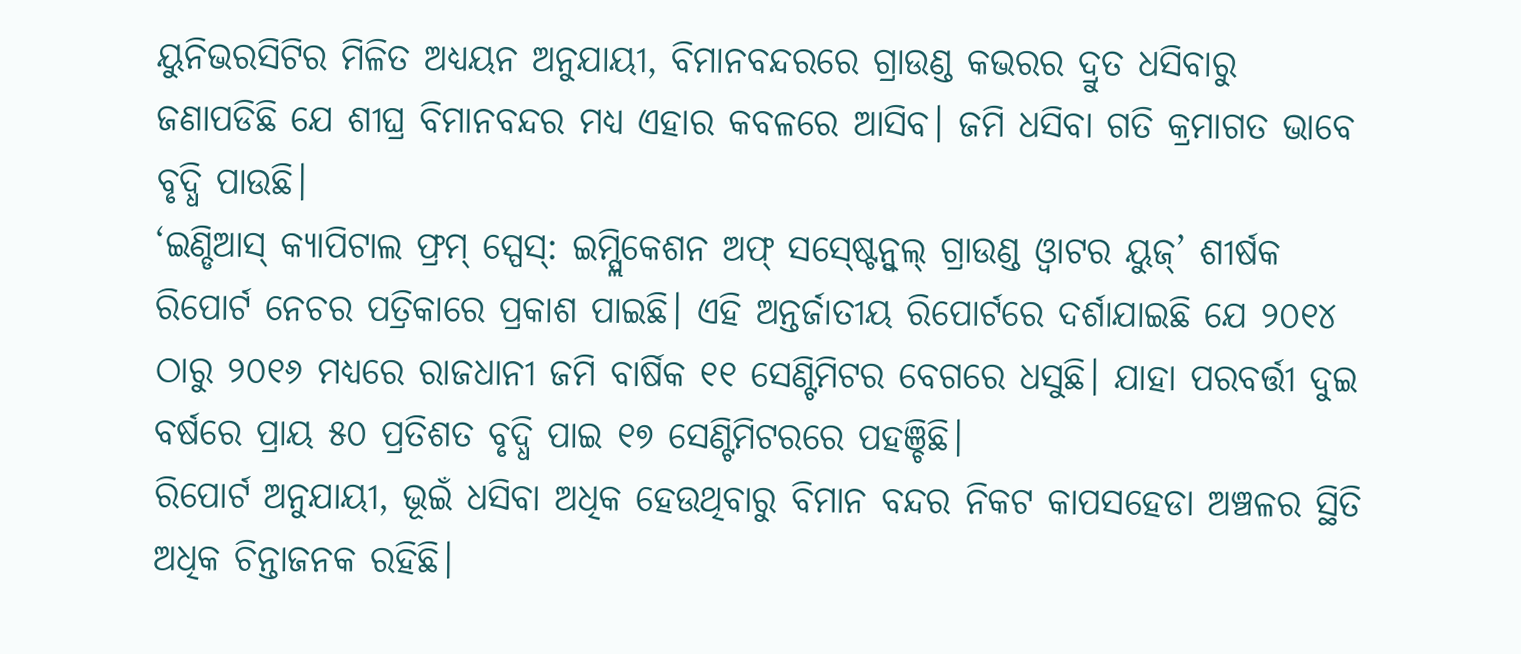ୟୁନିଭରସିଟିର ମିଳିତ ଅଧ୍ୟୟନ ଅନୁଯାୟୀ, ବିମାନବନ୍ଦରରେ ଗ୍ରାଉଣ୍ଡ କଭରର ଦ୍ରୁତ ଧସିବାରୁ ଜଣାପଡିଛି ଯେ ଶୀଘ୍ର ବିମାନବନ୍ଦର ମଧ୍ୟ ଏହାର କବଳରେ ଆସିବ। ଜମି ଧସିବା ଗତି କ୍ରମାଗତ ଭାବେ ବୃଦ୍ଧି ପାଉଛି।
‘ଇଣ୍ଡିଆସ୍ କ୍ୟାପିଟାଲ ଫ୍ରମ୍ ସ୍ପେସ୍: ଇମ୍ପ୍ଲିକେଶନ ଅଫ୍ ସସ୍ଷ୍ଟେନ୍ବୁଲ୍ ଗ୍ରାଉଣ୍ଡ ଓ୍ବାଟର ୟୁଜ୍’ ଶୀର୍ଷକ ରିପୋର୍ଟ ନେଚର ପତ୍ରିକାରେ ପ୍ରକାଶ ପାଇଛି। ଏହି ଅନ୍ତର୍ଜାତୀୟ ରିପୋର୍ଟରେ ଦର୍ଶାଯାଇଛି ଯେ ୨୦୧୪ ଠାରୁ ୨୦୧୬ ମଧ୍ୟରେ ରାଜଧାନୀ ଜମି ବାର୍ଷିକ ୧୧ ସେଣ୍ଟିମିଟର ବେଗରେ ଧସୁଛି। ଯାହା ପରବର୍ତ୍ତୀ ଦୁଇ ବର୍ଷରେ ପ୍ରାୟ ୫୦ ପ୍ରତିଶତ ବୃଦ୍ଧି ପାଇ ୧୭ ସେଣ୍ଟିମିଟରରେ ପହଞ୍ଚିଛି।
ରିପୋର୍ଟ ଅନୁଯାୟୀ, ଭୂଇଁ ଧସିବା ଅଧିକ ହେଉଥିବାରୁ ବିମାନ ବନ୍ଦର ନିକଟ କାପସହେଡା ଅଞ୍ଚଳର ସ୍ଥିତି ଅଧିକ ଚିନ୍ତାଜନକ ରହିଛି।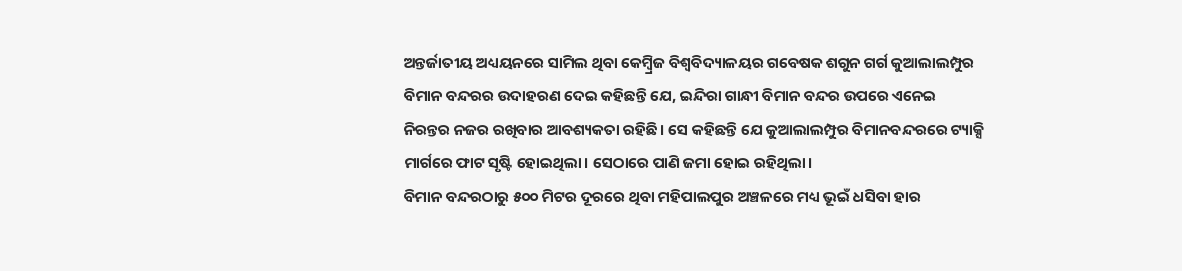ଅନ୍ତର୍ଜାତୀୟ ଅଧ୍ୟୟନରେ ସାମିଲ ଥିବା କେମ୍ବ୍ରିଜ ବିଶ୍ୱବିଦ୍ୟାଳୟର ଗବେଷକ ଶଗୁନ ଗର୍ଗ କୁଆଲାଲମ୍ପୁର ବିମାନ ବନ୍ଦରର ଉଦାହରଣ ଦେଇ କହିଛନ୍ତି ଯେ, ଇନ୍ଦିରା ଗାନ୍ଧୀ ବିମାନ ବନ୍ଦର ଉପରେ ଏନେଇ ନିରନ୍ତର ନଜର ରଖିବାର ଆବଶ୍ୟକତା ରହିଛି। ସେ କହିଛନ୍ତି ଯେ କୁଆଲାଲମ୍ପୁର ବିମାନବନ୍ଦରରେ ଟ୍ୟାକ୍ସି ମାର୍ଗରେ ଫାଟ ସୃଷ୍ଟି ହୋଇଥିଲା। ସେଠାରେ ପାଣି ଜମା ହୋଇ ରହିଥିଲା।
ବିମାନ ବନ୍ଦରଠାରୁ ୫୦୦ ମିଟର ଦୂରରେ ଥିବା ମହିପାଲପୁର ଅଞ୍ଚଳରେ ମଧ୍ୟ ଭୂଇଁ ଧସିବା ହାର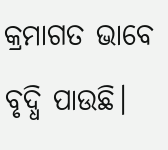କ୍ରମାଗତ ଭାବେ ବୃଦ୍ଧି ପାଉଛି।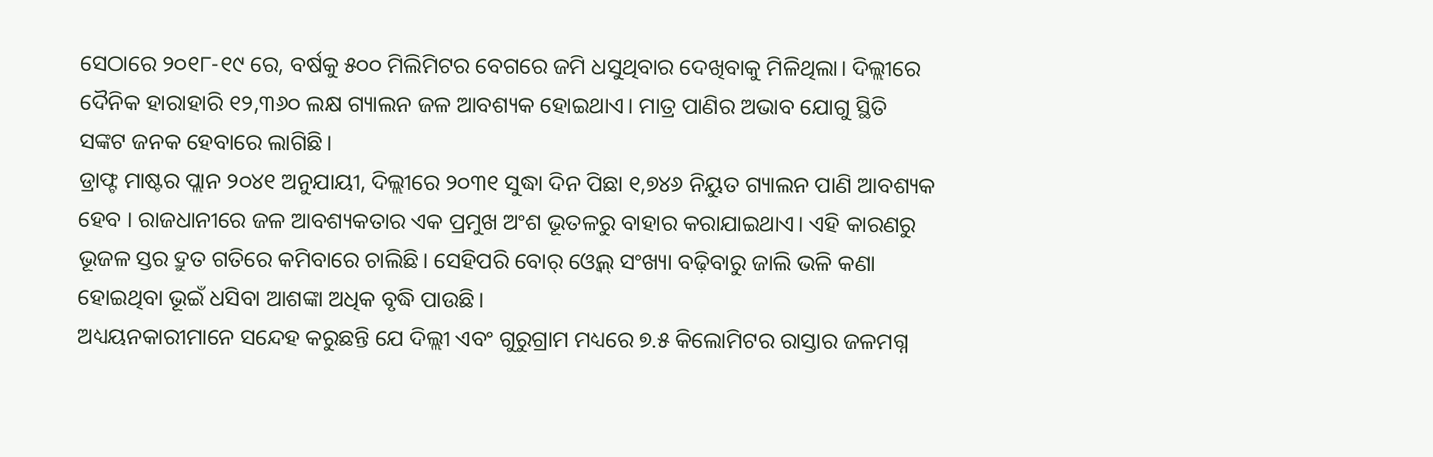ସେଠାରେ ୨୦୧୮-୧୯ ରେ, ବର୍ଷକୁ ୫୦୦ ମିଲିମିଟର ବେଗରେ ଜମି ଧସୁଥିବାର ଦେଖିବାକୁ ମିଳିଥିଲା। ଦିଲ୍ଲୀରେ ଦୈନିକ ହାରାହାରି ୧୨,୩୬୦ ଲକ୍ଷ ଗ୍ୟାଲନ ଜଳ ଆବଶ୍ୟକ ହୋଇଥାଏ। ମାତ୍ର ପାଣିର ଅଭାବ ଯୋଗୁ ସ୍ଥିତି ସଙ୍କଟ ଜନକ ହେବାରେ ଲାଗିଛି।
ଡ୍ରାଫ୍ଟ ମାଷ୍ଟର ପ୍ଲାନ ୨୦୪୧ ଅନୁଯାୟୀ, ଦିଲ୍ଲୀରେ ୨୦୩୧ ସୁଦ୍ଧା ଦିନ ପିଛା ୧,୭୪୬ ନିୟୁତ ଗ୍ୟାଲନ ପାଣି ଆବଶ୍ୟକ ହେବ । ରାଜଧାନୀରେ ଜଳ ଆବଶ୍ୟକତାର ଏକ ପ୍ରମୁଖ ଅଂଶ ଭୂତଳରୁ ବାହାର କରାଯାଇଥାଏ। ଏହି କାରଣରୁ ଭୂଜଳ ସ୍ତର ଦ୍ରୁତ ଗତିରେ କମିବାରେ ଚାଲିଛି। ସେହିପରି ବୋର୍ ଓ୍ବେଲ୍ ସଂଖ୍ୟା ବଢ଼ିବାରୁ ଜାଲି ଭଳି କଣା ହୋଇଥିବା ଭୂଇଁ ଧସିବା ଆଶଙ୍କା ଅଧିକ ବୃଦ୍ଧି ପାଉଛି।
ଅଧ୍ୟୟନକାରୀମାନେ ସନ୍ଦେହ କରୁଛନ୍ତି ଯେ ଦିଲ୍ଲୀ ଏବଂ ଗୁରୁଗ୍ରାମ ମଧ୍ୟରେ ୭.୫ କିଲୋମିଟର ରାସ୍ତାର ଜଳମଗ୍ନ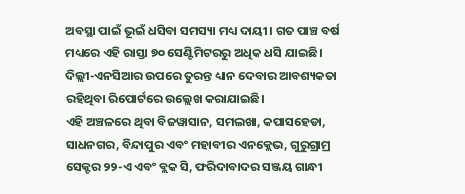ଅବସ୍ଥା ପାଇଁ ଭୂଇଁ ଧସିବା ସମସ୍ୟା ମଧ୍ୟ ଦାୟୀ। ଗତ ପାଞ୍ଚ ବର୍ଷ ମଧ୍ୟରେ ଏହି ରାସ୍ତା ୭୦ ସେଣ୍ଟିମିଟରରୁ ଅଧିକ ଧସି ଯାଇଛି। ଦିଲ୍ଲୀ-ଏନସିଆର ଉପରେ ତୁରନ୍ତ ଧ୍ୟାନ ଦେବାର ଆବଶ୍ୟକତା ରହିଥିବା ରିପୋର୍ଟରେ ଉଲ୍ଲେଖ କରାଯାଇଛି।
ଏହି ଅଞ୍ଚଳରେ ଥିବା ବିଜୱାସାନ, ସମଲଖା, କପାସହେଡା, ସାଧନଗର, ବିନ୍ଦାପୁର ଏବଂ ମହାବୀର ଏନକ୍ଲେଭ, ଗୁରୁଗ୍ରାମ୍ର ସେକ୍ଟର ୨୨-ଏ ଏବଂ ବ୍ଲକ ସି, ଫରିଦାବାଦର ସଞ୍ଜୟ ଗାନ୍ଧୀ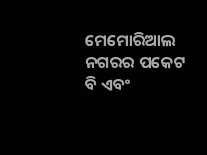ମେମୋରିଆଲ ନଗରର ପକେଟ ବି ଏବଂ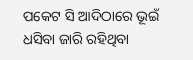ପକେଟ ସି ଆଦିଠାରେ ଭୂଇଁ ଧସିବା ଜାରି ରହିଥିବା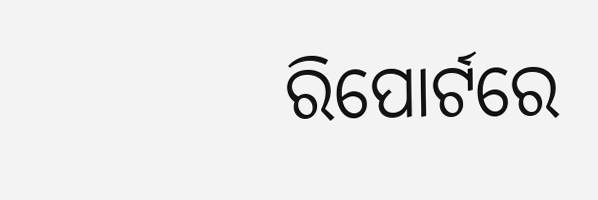ରିପୋର୍ଟରେ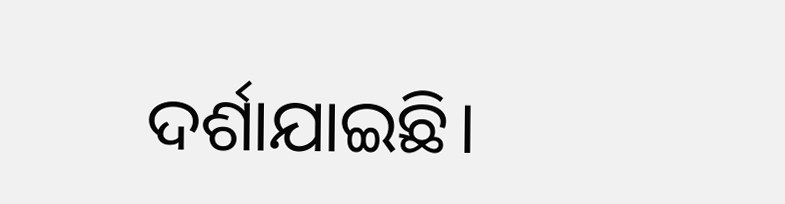ଦର୍ଶାଯାଇଛି।